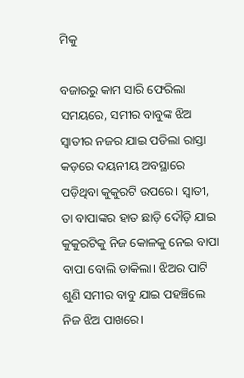ମିକୁ

ବଜାରରୁ କାମ ସାରି ଫେରିଲା ସମୟରେ, ସମୀର ବାବୁଙ୍କ ଝିଅ ସ୍ବାତୀର ନଜର ଯାଇ ପଡିଲା ରାସ୍ତା କଡ଼ରେ ଦୟନୀୟ ଅବସ୍ଥାରେ ପଡ଼ିଥିବା କୁକୁରଟି ଉପରେ। ସ୍ବାତୀ, ତା ବାପାଙ୍କର ହାତ ଛାଡ଼ି ଦୌଡ଼ି ଯାଇ କୁକୁରଟିକୁ ନିଜ କୋଳକୁ ନେଇ ବାପା ବାପା ବୋଲି ଡାକିଲା। ଝିଅର ପାଟି ଶୁଣି ସମୀର ବାବୁ ଯାଇ ପହଞ୍ଚିଲେ ନିଜ ଝିଅ ପାଖରେ।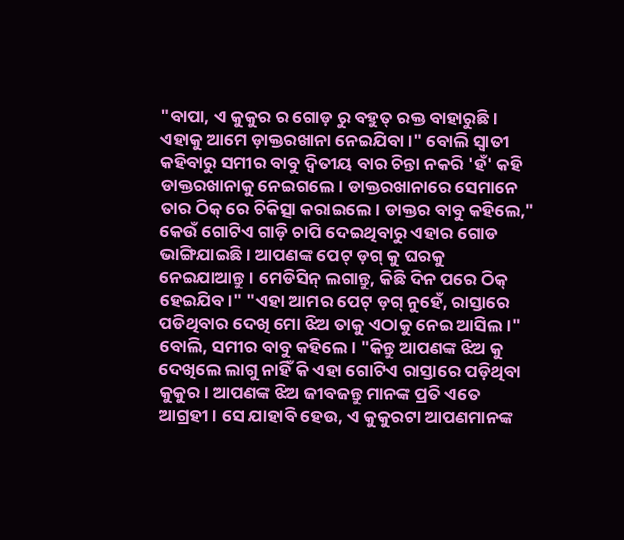"ବାପା, ଏ କୁକୁର ର ଗୋଡ଼ ରୁ ବହୁତ୍ ରକ୍ତ ବାହାରୁଛି। ଏହାକୁ ଆମେ ଡ଼ାକ୍ତରଖାନା ନେଇଯିବା।" ବୋଲି ସ୍ବାତୀ କହିବାରୁ ସମୀର ବାବୁ ଦ୍ୱିତୀୟ ବାର ଚିନ୍ତା ନକରି 'ହଁ' କହି ଡାକ୍ତରଖାନାକୁ ନେଇଗଲେ। ଡାକ୍ତରଖାନାରେ ସେମାନେ ତାର ଠିକ୍ ରେ ଚିକିତ୍ସା କରାଇଲେ। ଡାକ୍ତର ବାବୁ କହିଲେ," କେଉଁ ଗୋଟିଏ ଗାଡ଼ି ଚାପି ଦେଇଥିବାରୁ ଏହାର ଗୋଡ ଭାଙ୍ଗିଯାଇଛି। ଆପଣଙ୍କ ପେଟ୍ ଡ଼ଗ୍ କୁ ଘରକୁ ନେଇଯାଆନ୍ତୁ। ମେଡିସିନ୍ ଲଗାନ୍ତୁ, କିଛି ଦିନ ପରେ ଠିକ୍ ହେଇଯିବ।" "ଏହା ଆମର ପେଟ୍ ଡ଼ଗ୍ ନୁହେଁ, ରାସ୍ତାରେ ପଡିଥିବାର ଦେଖି ମୋ ଝିଅ ତାକୁ ଏଠାକୁ ନେଇ ଆସିଲ।" ବୋଲି, ସମୀର ବାବୁ କହିଲେ। "କିନ୍ତୁ ଆପଣଙ୍କ ଝିଅ କୁ ଦେଖିଲେ ଲାଗୁ ନାହିଁ କି ଏହା ଗୋଟିଏ ରାସ୍ତାରେ ପଡ଼ିଥିବା କୁକୁର। ଆପଣଙ୍କ ଝିଅ ଜୀବଜନ୍ତୁ ମାନଙ୍କ ପ୍ରତି ଏତେ ଆଗ୍ରହୀ। ସେ ଯାହାବି ହେଉ, ଏ କୁକୁରଟା ଆପଣମାନଙ୍କ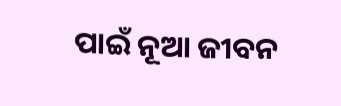ପାଇଁ ନୂଆ ଜୀବନ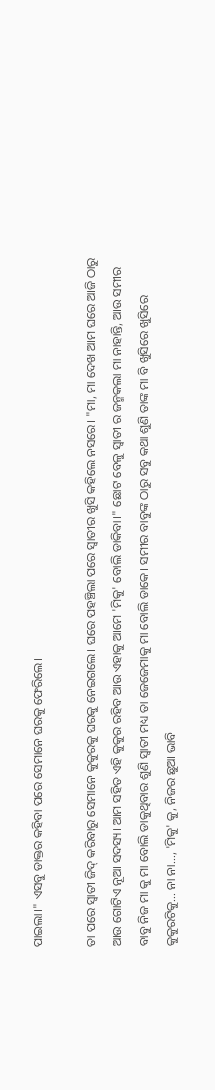ପାଇଲା।" ଏସବୁ ଡାକ୍ତର କହିବା ପରେ ସେମାନେ ଘରକୁ ଫେରିଲେ।

ତା ପରେ ସ୍ବାତୀ ଜିଦ୍ କରିବାରୁ ସେମାନେ କୁକୁରକୁ ଘରକୁ ନେଇଗଲେ। ଘରେ ପହଞ୍ଚିଲା ପରେ ସ୍ବାତୀର ଖୁସି କହିଲେ ନସରେ। "ମା, ମା ଦେଖ ଆମ ଘରେ ଆଜି ଠାରୁ ଆଉ ଗୋଟିଏ ନୂଆ ସଦସ୍ୟ। ଆମ ସହିତ ଏହି କୁକୁର ରହିବ ଆଉ ଏହାକୁ ଆମେ 'ମିକୁ' ବୋଲି ଡାକିବା।" ଛୋଟ ବେଳୁ ସ୍ବାତୀ ର ଜନ୍ମକଲା ମା ନାହାନ୍ତି, ଆଉ ସମୀର ବାବୁ ନିଜ ମା କୁ ମା ବୋଲି ଡାକୁଥିବାର ଶୁଣି ସ୍ବାତୀ ମଧ୍ୟ ତା ଜେଜେମାକୁ ମା ବୋଲି ଡାକେ। ସମୀର ବାବୁଙ୍କ ଠାରୁ ସବୁ କଥା ଶୁଣି ତାଙ୍କ ମା ବି ଖୁସିରେ ଖୁସିରେ କୁକୁରଟିକୁ... ନା ନା..., 'ମିକୁ' କୁ, ନିଜର ଛୁଆ ଭାବି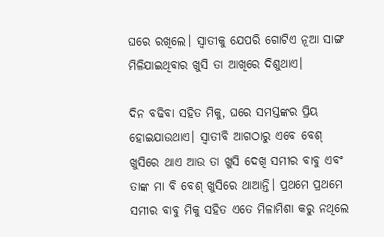ଘରେ ରଖିଲେ। ସ୍ବାତୀକୁ ଯେପରି ଗୋଟିଏ ନୂଆ ସାଙ୍ଗ ମିଳିଯାଇଥିବାର ଖୁସି ତା ଆଖିରେ ଦିଶୁଥାଏ।

ଦିନ ବଢିବା ସହିତ ମିକୁ, ଘରେ ସମସ୍ତଙ୍କର ପ୍ରିୟ ହୋଇଯାଉଥାଏ। ସ୍ବାତୀବି ଆଗଠାରୁ ଏବେ ବେଶ୍ ଖୁସିରେ ଥାଏ ଆଉ ତା ଖୁସି ଦେଖି ସମୀର ବାବୁ ଏବଂ ତାଙ୍କ ମା ବି ବେଶ୍ ଖୁସିରେ ଥାଆନ୍ତି। ପ୍ରଥମେ ପ୍ରଥମେ ସମୀର ବାବୁ ମିକୁ ସହିତ ଏତେ ମିଳାମିଶା କରୁ ନଥିଲେ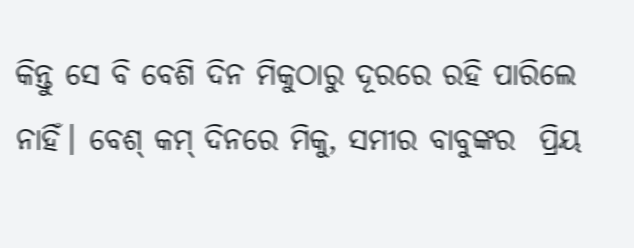କିନ୍ତୁ ସେ ବି ବେଶି ଦିନ ମିକୁଠାରୁ ଦୂରରେ ରହି ପାରିଲେ ନାହିଁ। ବେଶ୍ କମ୍ ଦିନରେ ମିକୁ, ସମୀର ବାବୁଙ୍କର  ପ୍ରିୟ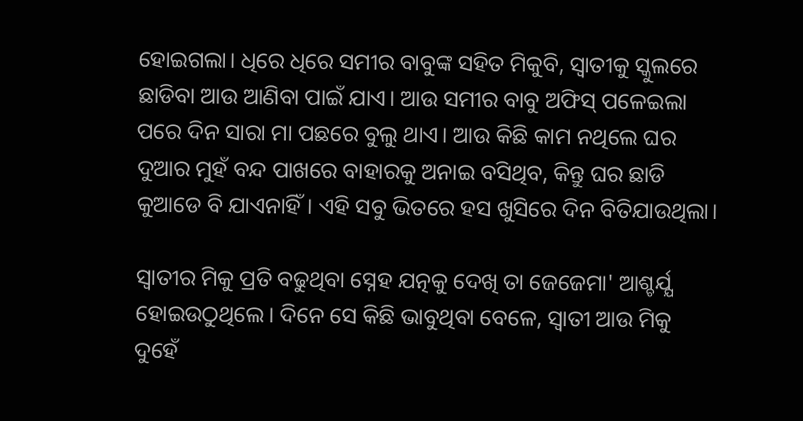ହୋଇଗଲା। ଧିରେ ଧିରେ ସମୀର ବାବୁଙ୍କ ସହିତ ମିକୁବି, ସ୍ବାତୀକୁ ସ୍କୁଲରେ ଛାଡିବା ଆଉ ଆଣିବା ପାଇଁ ଯାଏ। ଆଉ ସମୀର ବାବୁ ଅଫିସ୍ ପଳେଇଲା ପରେ ଦିନ ସାରା ମା ପଛରେ ବୁଲୁ ଥାଏ। ଆଉ କିଛି କାମ ନଥିଲେ ଘର ଦୁଆର ମୁହଁ ବନ୍ଦ ପାଖରେ ବାହାରକୁ ଅନାଇ ବସିଥିବ, କିନ୍ତୁ ଘର ଛାଡି କୁଆଡେ ବି ଯାଏନାହିଁ। ଏହି ସବୁ ଭିତରେ ହସ ଖୁସିରେ ଦିନ ବିତିଯାଉଥିଲା।

ସ୍ବାତୀର ମିକୁ ପ୍ରତି ବଢୁଥିବା ସ୍ନେହ ଯତ୍ନକୁ ଦେଖି ତା ଜେଜେମା' ଆଶ୍ଚର୍ଯ୍ଯ ହୋଇଉଠୁଥିଲେ। ଦିନେ ସେ କିଛି ଭାବୁଥିବା ବେଳେ, ସ୍ବାତୀ ଆଉ ମିକୁ ଦୁହେଁ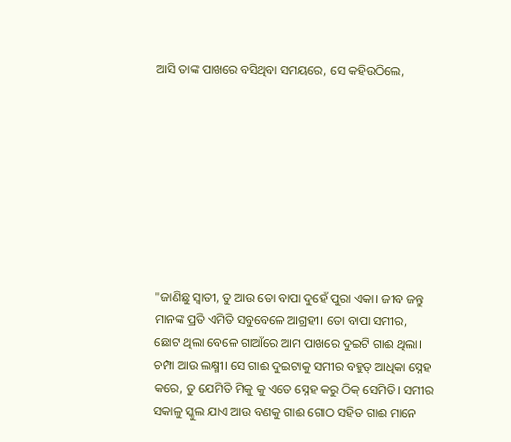ଆସି ତାଙ୍କ ପାଖରେ ବସିଥିବା ସମୟରେ, ସେ କହିଉଠିଲେ,









"ଜାଣିଛୁ ସ୍ବାତୀ, ତୁ ଆଉ ତୋ ବାପା ଦୁହେଁ ପୁରା ଏକା। ଜୀବ ଜନ୍ତୁ ମାନଙ୍କ ପ୍ରତି ଏମିତି ସବୁବେଳେ ଆଗ୍ରହୀ। ତୋ ବାପା ସମୀର, ଛୋଟ ଥିଲା ବେଳେ ଗାଆଁରେ ଆମ ପାଖରେ ଦୁଇଟି ଗାଈ ଥିଲା। ଚମ୍ପା ଆଉ ଲକ୍ଷ୍ମୀ। ସେ ଗାଈ ଦୁଇଟାକୁ ସମୀର ବହୁତ୍ ଆଧିକା ସ୍ନେହ କରେ, ତୁ ଯେମିତି ମିକୁ କୁ ଏତେ ସ୍ନେହ କରୁ ଠିକ୍ ସେମିତି। ସମୀର ସକାଳୁ ସ୍କୁଲ ଯାଏ ଆଉ ବଣକୁ ଗାଈ ଗୋଠ ସହିତ ଗାଈ ମାନେ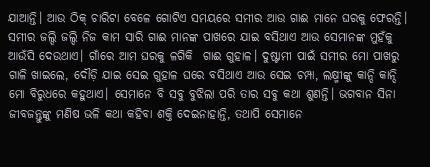ଯାଆନ୍ତି। ଆଉ ଠିକ୍ ଚାରିଟା ବେଳେ ଗୋଟିଏ ସମୟରେ ସମୀର ଆଉ ଗାଈ ମାନେ ଘରକୁ ଫେରନ୍ତି। ସମୀର ଜଲ୍ଦି ଜଲ୍ଦି ନିଜ କାମ ସାରି ଗାଈ ମାନଙ୍କ ପାଖରେ ଯାଇ ବସିଥାଏ ଆଉ ସେମାନଙ୍କ ମୁହଁକୁ ଆଉଁସି ଦେଉଥାଏ। ଗାଁରେ ଆମ ଘରକୁ ଳଗିକି  ଗାଈ ଗୁହାଳ। ଦୁଷ୍ଟାମୀ ପାଇଁ ସମୀର ମୋ ପାଖରୁ ଗାଳି ଖାଇଲେ, ଦୌଡ଼ି ଯାଇ ସେଇ ଗୁହାଳ ଘରେ ବସିଥାଏ ଆଉ ସେଇ ଚମ୍ପା, ଲକ୍ଷ୍ମୀଙ୍କୁ କାନ୍ଦି କାନ୍ଦି ମୋ ବିରୁଧରେ କହୁଥାଏ। ସେମାନେ ବି ସବୁ ବୁଝିଲା ପରି ତାର ସବୁ କଥା ଶୁଣନ୍ତି। ଭଗବାନ ସିନା ଜୀବଜନ୍ତୁଙ୍କୁ ମଣିଷ ଭଳି କଥା କହିବା ଶକ୍ତି ଦେଇନାହାନ୍ତି, ତଥାପି ସେମାନେ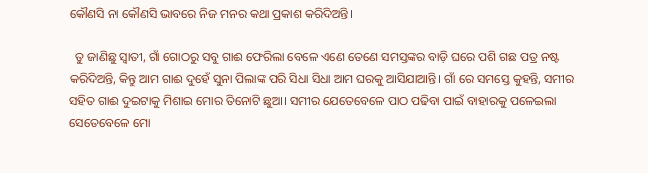କୌଣସି ନା କୌଣସି ଭାବରେ ନିଜ ମନର କଥା ପ୍ରକାଶ କରିଦିଅନ୍ତି।

  ତୁ ଜାଣିଛୁ ସ୍ବାତୀ, ଗାଁ ଗୋଠରୁ ସବୁ ଗାଈ ଫେରିଲା ବେଳେ ଏଣେ ତେଣେ ସମସ୍ତଙ୍କର ବାଡ଼ି ଘରେ ପଶି ଗଛ ପତ୍ର ନଷ୍ଟ କରିଦିଅନ୍ତି, କିନ୍ତୁ ଆମ ଗାଈ ଦୁହେଁ ସୁନା ପିଲାଙ୍କ ପରି ସିଧା ସିଧା ଆମ ଘରକୁ ଆସିଯାଆନ୍ତି। ଗାଁ ରେ ସମସ୍ତେ କୁହନ୍ତି, ସମୀର ସହିତ ଗାଈ ଦୁଇଟାକୁ ମିଶାଇ ମୋର ତିନୋଟି ଛୁଆ। ସମୀର ଯେତେବେଳେ ପାଠ ପଢିବା ପାଇଁ ବାହାରକୁ ପଳେଇଲା ସେତେବେଳେ ମୋ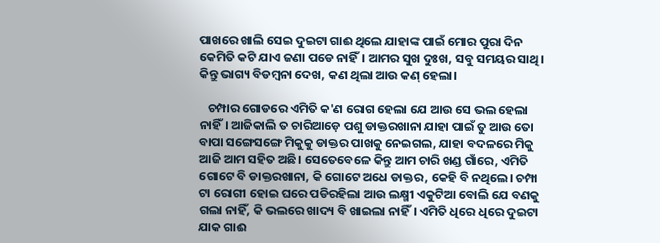ପାଖରେ ଖାଲି ସେଇ ଦୁଇଟା ଗାଈ ଥିଲେ ଯାହାଙ୍କ ପାଇଁ ମୋର ପୁରା ଦିନ କେମିତି କଟି ଯାଏ ଜଣା ପଡେ ନାହିଁ। ଆମର ସୁଖ ଦୁଃଖ, ସବୁ ସମୟର ସାଥି। କିନ୍ତୁ ଭାଗ୍ୟ ବିଡମ୍ବନା ଦେଖ, କଣ ଥିଲା ଆଉ କଣ୍ ହେଲା।

   ଚମ୍ପାର ଗୋଡରେ ଏମିତି କ'ଣ ରୋଗ ହେଲା ଯେ ଆଉ ସେ ଭଲ ହେଲା ନାହିଁ। ଆଜିକାଲି ତ ଚାରିଆଡ଼େ ପଶୁ ଡାକ୍ତରଖାନା ଯାହା ପାଇଁ ତୁ ଆଉ ତୋ ବାପା ସଙ୍ଗେସଙ୍ଗେ ମିକୁକୁ ଡାକ୍ତର ପାଖକୁ ନେଇଗଲ, ଯାହା ବଦଳରେ ମିକୁ ଆଜି ଆମ ସହିତ ଅଛି। ସେତେବେଳେ କିନ୍ତୁ ଆମ ଚାରି ଖଣ୍ଡ ଗାଁରେ, ଏମିତି ଗୋଟେ ବି ଡାକ୍ତରଖାନା, କି ଗୋଟେ ଅଧେ ଡାକ୍ତର, କେହି ବି ନଥିଲେ। ଚମ୍ପା ଟା ରୋଗୀ ହୋଇ ଘରେ ପଡିରହିଲା ଆଉ ଲକ୍ଷ୍ମୀ ଏକୁଟିଆ ବୋଲି ଯେ ବଣକୁ ଗଲା ନାହିଁ, କି ଭଲରେ ଖାଦ୍ୟ ବି ଖାଇଲା ନାହିଁ। ଏମିତି ଧିରେ ଧିରେ ଦୁଇଟା ଯାକ ଗାଈ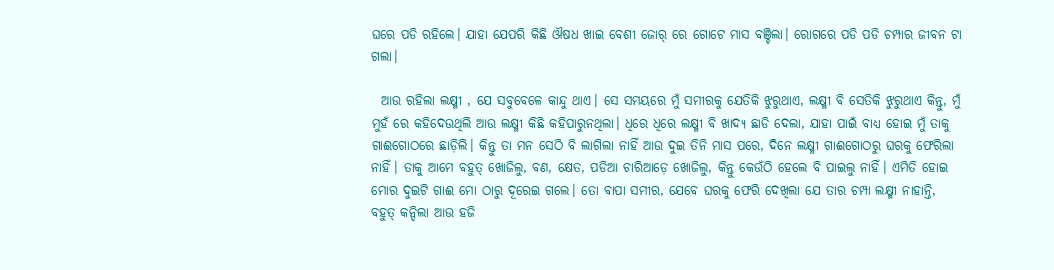ଘରେ ପଡି ରହିଲେ। ଯାହା ଯେପରି କିଛି ଔଷଧ ଖାଇ ବେଶୀ ଜୋର୍ ରେ ଗୋଟେ ମାସ ବଞ୍ଚିଲା। ରୋଗରେ ପଡି ପଡି ଚମ୍ପାର ଜୀବନ ଟା ଗଲା।

  ଆଉ ରହିଲା ଲକ୍ଷ୍ମୀ , ଯେ ସବୁବେଳେ କାନ୍ଦୁ ଥାଏ। ସେ ସମୟରେ ମୁଁ ସମୀରକୁ ଯେତିକି ଝୁରୁଥାଏ, ଲକ୍ଷ୍ମୀ ବି ସେତିକି ଝୁରୁଥାଏ କିନ୍ତୁ, ମୁଁ ମୁହଁ ରେ କହିଦେଉଥିଲି ଆଉ ଲକ୍ଷ୍ମୀ କିଛି କହିପାରୁନଥିଲା। ଧିରେ ଧିରେ ଲକ୍ଷ୍ମୀ ବି ଖାଦ୍ୟ ଛାଡି ଦେଲା, ଯାହା ପାଇଁ ବାଧ୍ୟ ହୋଇ ମୁଁ ତାକୁ ଗାଈଗୋଠରେ ଛାଡ଼ିଲି। କିନ୍ତୁ ତା ମନ ସେଠି ବି ଲାଗିଲା ନାହିଁ ଆଉ ଦୁଇ ତିନି ମାସ ପରେ, ଦିନେ ଲକ୍ଷ୍ମୀ ଗାଈଗୋଠରୁ ଘରକୁ ଫେରିଲା ନାହିଁ। ତାକୁ ଆମେ ବହୁତ୍ ଖୋଜିଲୁ, ବଣ, କ୍ଷେତ, ପଡିଆ ଚାରିଆଡ଼େ ଖୋଜିଲୁ, କିନ୍ତୁ କେଉଁଠି ହେଲେ ବି ପାଇଲୁ ନାହିଁ। ଏମିତି ହୋଇ ମୋର ଦୁଇଟି ଗାଈ ମୋ ଠାରୁ ଦୂରେଇ ଗଲେ। ତୋ ବାପା ସମୀର, ଯେବେ ଘରକୁ ଫେରି ଦେଖିଲା ଯେ ତାର ଚମ୍ପା ଲକ୍ଷ୍ମୀ ନାହାନ୍ତି, ବହୁତ୍ କନ୍ଦିଲା ଆଉ ହଜି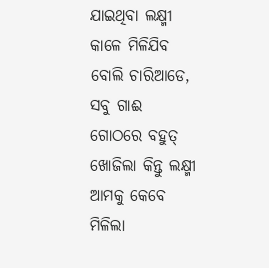ଯାଇଥିବା ଲକ୍ଷ୍ମୀ କାଳେ ମିଳିଯିବ ବୋଲି ଚାରିଆଡେ, ସବୁ ଗାଈ ଗୋଠରେ ବହୁତ୍ ଖୋଜିଲା କିନ୍ତୁ ଲକ୍ଷ୍ମୀ ଆମକୁ କେବେ ମିଳିଲା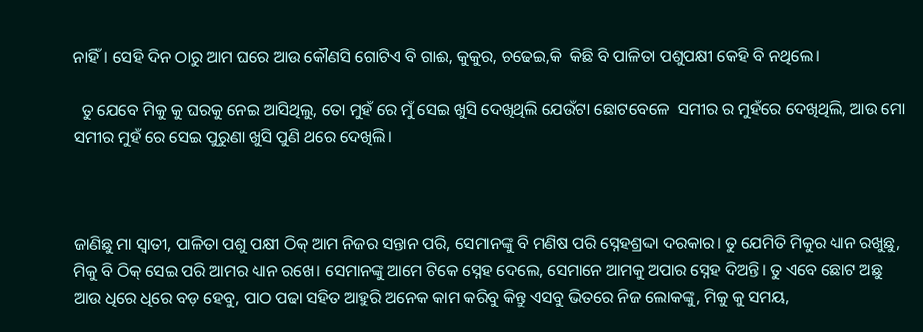ନାହିଁ। ସେହି ଦିନ ଠାରୁ ଆମ ଘରେ ଆଉ କୌଣସି ଗୋଟିଏ ବି ଗାଈ, କୁକୁର, ଚଢେଇ,କି  କିଛି ବି ପାଳିତା ପଶୁପକ୍ଷୀ କେହି ବି ନଥିଲେ।

  ତୁ ଯେବେ ମିକୁ କୁ ଘରକୁ ନେଇ ଆସିଥିଲୁ, ତୋ ମୁହଁ ରେ ମୁଁ ସେଇ ଖୁସି ଦେଖିଥିଲି ଯେଉଁଟା ଛୋଟବେଳେ  ସମୀର ର ମୁହଁରେ ଦେଖିଥିଲି, ଆଉ ମୋ ସମୀର ମୁହଁ ରେ ସେଇ ପୁରୁଣା ଖୁସି ପୁଣି ଥରେ ଦେଖିଲି।



ଜାଣିଛୁ ମା ସ୍ବାତୀ, ପାଳିତା ପଶୁ ପକ୍ଷୀ ଠିକ୍ ଆମ ନିଜର ସନ୍ତାନ ପରି, ସେମାନଙ୍କୁ ବି ମଣିଷ ପରି ସ୍ନେହଶ୍ରଦ୍ଦା ଦରକାର। ତୁ ଯେମିତି ମିକୁର ଧ୍ୟାନ ରଖୁଛୁ, ମିକୁ ବି ଠିକ୍ ସେଇ ପରି ଆମର ଧ୍ୟାନ ରଖେ। ସେମାନଙ୍କୁ ଆମେ ଟିକେ ସ୍ନେହ ଦେଲେ, ସେମାନେ ଆମକୁ ଅପାର ସ୍ନେହ ଦିଅନ୍ତି। ତୁ ଏବେ ଛୋଟ ଅଛୁ ଆଉ ଧିରେ ଧିରେ ବଡ଼ ହେବୁ, ପାଠ ପଢା ସହିତ ଆହୁରି ଅନେକ କାମ କରିବୁ କିନ୍ତୁ ଏସବୁ ଭିତରେ ନିଜ ଲୋକଙ୍କୁ, ମିକୁ କୁ ସମୟ,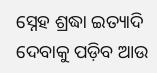ସ୍ନେହ ଶ୍ରଦ୍ଧା ଇତ୍ୟାଦି ଦେବାକୁ ପଡ଼ିବ ଆଉ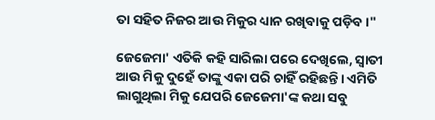ତା ସହିତ ନିଜର ଆଉ ମିକୁର ଧ୍ୟାନ ରଖିବାକୁ ପଡ଼ିବ।"

ଜେଜେମା' ଏତିକି କହି ସାରିଲା ପରେ ଦେଖିଲେ, ସ୍ବାତୀ ଆଉ ମିକୁ ଦୁହେଁ ତାଙ୍କୁ ଏକା ପରି ଚାହିଁ ରହିଛନ୍ତି। ଏମିତି ଲାଗୁଥିଲା ମିକୁ ଯେପରି ଜେଜେମା'ଙ୍କ କଥା ସବୁ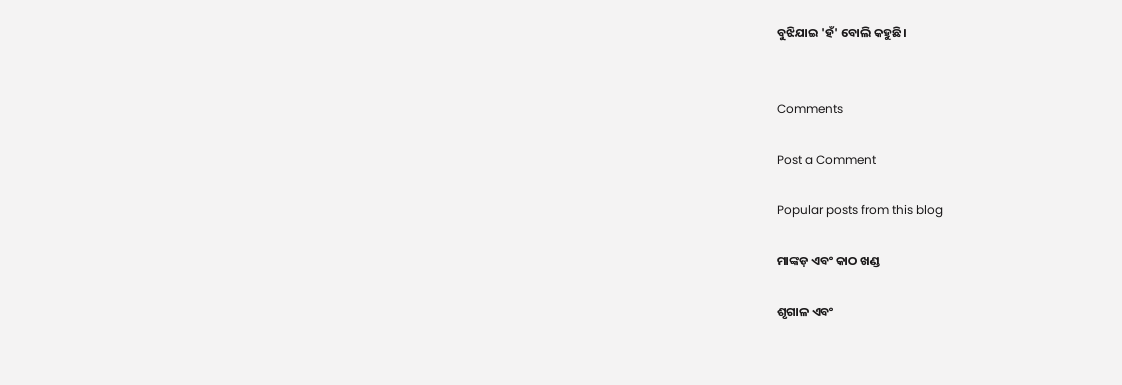ବୁଝିଯାଇ 'ହଁ' ବୋଲି କହୁଛି।


Comments

Post a Comment

Popular posts from this blog

ମାଙ୍କଡ଼ ଏବଂ କାଠ ଖଣ୍ଡ

ଶୃଗାଳ ଏବଂ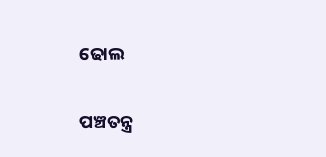ଢୋଲ

ପଞ୍ଚତନ୍ତ୍ର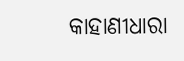କାହାଣୀଧାରା